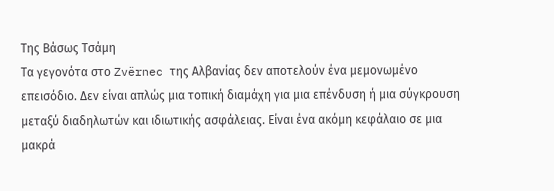Της Βάσως Τσάμη
Τα γεγονότα στο Zvërnec της Αλβανίας δεν αποτελούν ένα μεμονωμένο επεισόδιο. Δεν είναι απλώς μια τοπική διαμάχη για μια επένδυση ή μια σύγκρουση μεταξύ διαδηλωτών και ιδιωτικής ασφάλειας. Είναι ένα ακόμη κεφάλαιο σε μια μακρά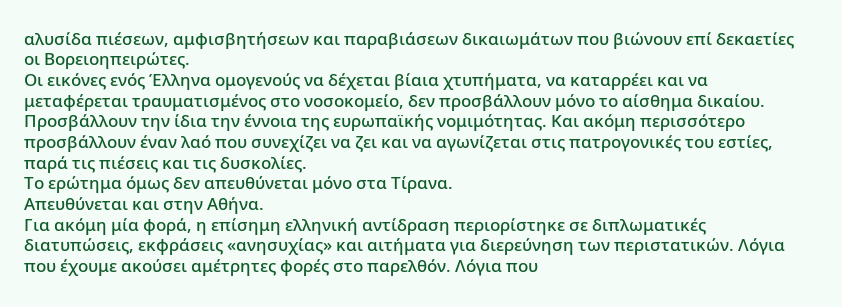αλυσίδα πιέσεων, αμφισβητήσεων και παραβιάσεων δικαιωμάτων που βιώνουν επί δεκαετίες οι Βορειοηπειρώτες.
Οι εικόνες ενός Έλληνα ομογενούς να δέχεται βίαια χτυπήματα, να καταρρέει και να μεταφέρεται τραυματισμένος στο νοσοκομείο, δεν προσβάλλουν μόνο το αίσθημα δικαίου. Προσβάλλουν την ίδια την έννοια της ευρωπαϊκής νομιμότητας. Και ακόμη περισσότερο προσβάλλουν έναν λαό που συνεχίζει να ζει και να αγωνίζεται στις πατρογονικές του εστίες, παρά τις πιέσεις και τις δυσκολίες.
Το ερώτημα όμως δεν απευθύνεται μόνο στα Τίρανα.
Απευθύνεται και στην Αθήνα.
Για ακόμη μία φορά, η επίσημη ελληνική αντίδραση περιορίστηκε σε διπλωματικές διατυπώσεις, εκφράσεις «ανησυχίας» και αιτήματα για διερεύνηση των περιστατικών. Λόγια που έχουμε ακούσει αμέτρητες φορές στο παρελθόν. Λόγια που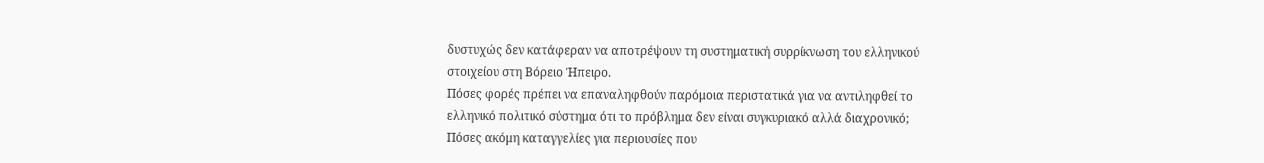δυστυχώς δεν κατάφεραν να αποτρέψουν τη συστηματική συρρίκνωση του ελληνικού στοιχείου στη Βόρειο Ήπειρο.
Πόσες φορές πρέπει να επαναληφθούν παρόμοια περιστατικά για να αντιληφθεί το ελληνικό πολιτικό σύστημα ότι το πρόβλημα δεν είναι συγκυριακό αλλά διαχρονικό;
Πόσες ακόμη καταγγελίες για περιουσίες που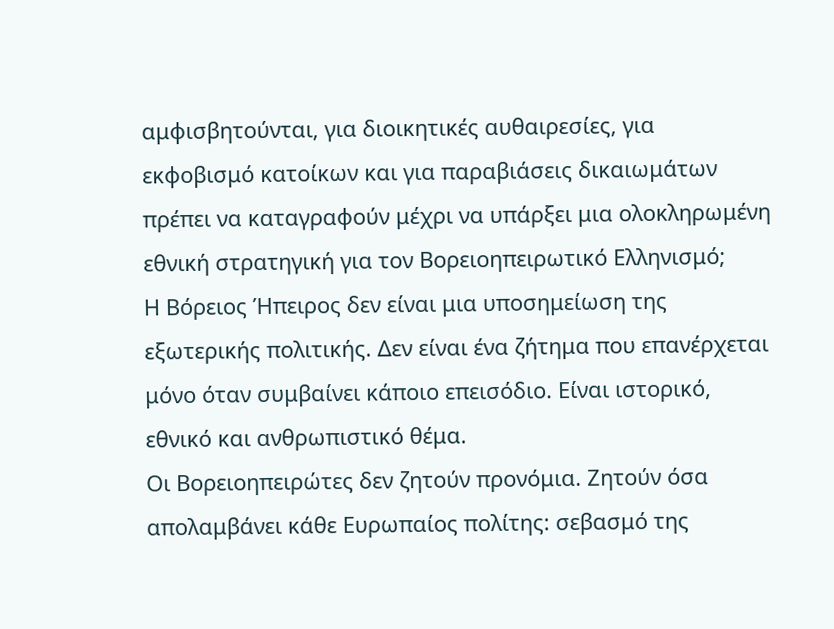αμφισβητούνται, για διοικητικές αυθαιρεσίες, για εκφοβισμό κατοίκων και για παραβιάσεις δικαιωμάτων πρέπει να καταγραφούν μέχρι να υπάρξει μια ολοκληρωμένη εθνική στρατηγική για τον Βορειοηπειρωτικό Ελληνισμό;
Η Βόρειος Ήπειρος δεν είναι μια υποσημείωση της εξωτερικής πολιτικής. Δεν είναι ένα ζήτημα που επανέρχεται μόνο όταν συμβαίνει κάποιο επεισόδιο. Είναι ιστορικό, εθνικό και ανθρωπιστικό θέμα.
Οι Βορειοηπειρώτες δεν ζητούν προνόμια. Ζητούν όσα απολαμβάνει κάθε Ευρωπαίος πολίτης: σεβασμό της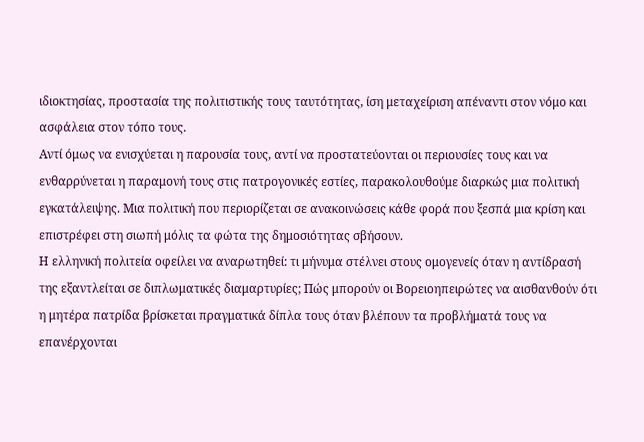ιδιοκτησίας, προστασία της πολιτιστικής τους ταυτότητας, ίση μεταχείριση απέναντι στον νόμο και ασφάλεια στον τόπο τους.
Αντί όμως να ενισχύεται η παρουσία τους, αντί να προστατεύονται οι περιουσίες τους και να ενθαρρύνεται η παραμονή τους στις πατρογονικές εστίες, παρακολουθούμε διαρκώς μια πολιτική εγκατάλειψης. Μια πολιτική που περιορίζεται σε ανακοινώσεις κάθε φορά που ξεσπά μια κρίση και επιστρέφει στη σιωπή μόλις τα φώτα της δημοσιότητας σβήσουν.
Η ελληνική πολιτεία οφείλει να αναρωτηθεί: τι μήνυμα στέλνει στους ομογενείς όταν η αντίδρασή της εξαντλείται σε διπλωματικές διαμαρτυρίες; Πώς μπορούν οι Βορειοηπειρώτες να αισθανθούν ότι η μητέρα πατρίδα βρίσκεται πραγματικά δίπλα τους όταν βλέπουν τα προβλήματά τους να επανέρχονται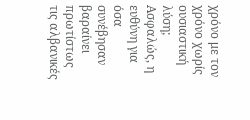χρόνο με τον χρόνο χωρίς ουσιαστική λύση;
Ασφαλώς, η ευθύνη για όσα συνέβησαν βαραίνει πρωτίστως τις αλβανικές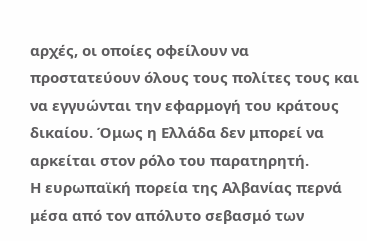αρχές, οι οποίες οφείλουν να προστατεύουν όλους τους πολίτες τους και να εγγυώνται την εφαρμογή του κράτους δικαίου. Όμως η Ελλάδα δεν μπορεί να αρκείται στον ρόλο του παρατηρητή.
Η ευρωπαϊκή πορεία της Αλβανίας περνά μέσα από τον απόλυτο σεβασμό των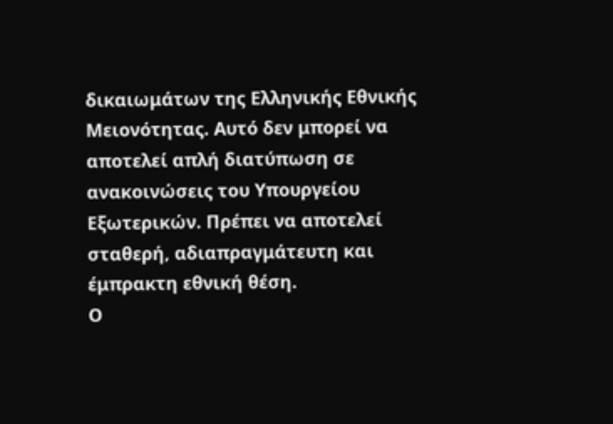δικαιωμάτων της Ελληνικής Εθνικής Μειονότητας. Αυτό δεν μπορεί να αποτελεί απλή διατύπωση σε ανακοινώσεις του Υπουργείου Εξωτερικών. Πρέπει να αποτελεί σταθερή, αδιαπραγμάτευτη και έμπρακτη εθνική θέση.
Ο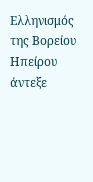Ελληνισμός της Βορείου Ηπείρου άντεξε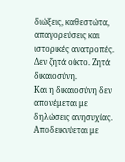διώξεις, καθεστώτα, απαγορεύσεις και ιστορικές ανατροπές. Δεν ζητά οίκτο. Ζητά δικαιοσύνη.
Και η δικαιοσύνη δεν απονέμεται με δηλώσεις ανησυχίας.
Αποδεικνύεται με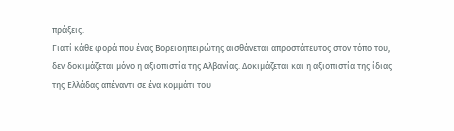πράξεις.
Γιατί κάθε φορά που ένας Βορειοηπειρώτης αισθάνεται απροστάτευτος στον τόπο του, δεν δοκιμάζεται μόνο η αξιοπιστία της Αλβανίας. Δοκιμάζεται και η αξιοπιστία της ίδιας της Ελλάδας απέναντι σε ένα κομμάτι του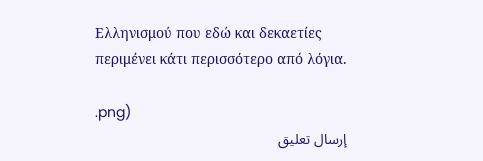Ελληνισμού που εδώ και δεκαετίες περιμένει κάτι περισσότερο από λόγια.

.png)
إرسال تعليق